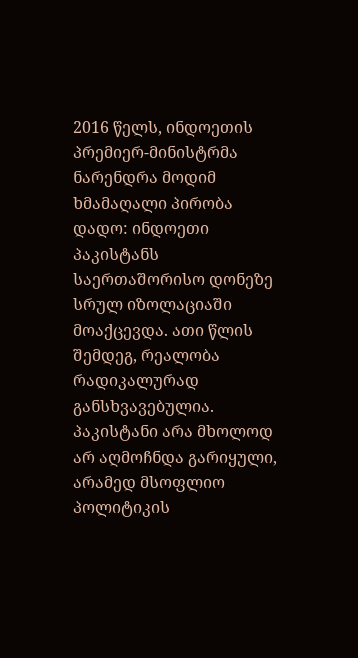2016 წელს, ინდოეთის პრემიერ-მინისტრმა ნარენდრა მოდიმ ხმამაღალი პირობა დადო: ინდოეთი პაკისტანს საერთაშორისო დონეზე სრულ იზოლაციაში მოაქცევდა. ათი წლის შემდეგ, რეალობა რადიკალურად განსხვავებულია. პაკისტანი არა მხოლოდ არ აღმოჩნდა გარიყული, არამედ მსოფლიო პოლიტიკის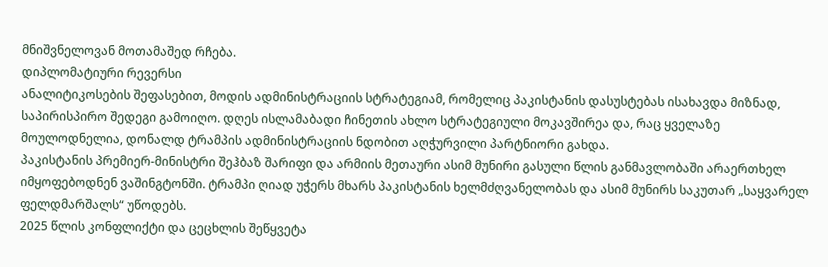მნიშვნელოვან მოთამაშედ რჩება.
დიპლომატიური რევერსი
ანალიტიკოსების შეფასებით, მოდის ადმინისტრაციის სტრატეგიამ, რომელიც პაკისტანის დასუსტებას ისახავდა მიზნად, საპირისპირო შედეგი გამოიღო. დღეს ისლამაბადი ჩინეთის ახლო სტრატეგიული მოკავშირეა და, რაც ყველაზე მოულოდნელია, დონალდ ტრამპის ადმინისტრაციის ნდობით აღჭურვილი პარტნიორი გახდა.
პაკისტანის პრემიერ-მინისტრი შეჰბაზ შარიფი და არმიის მეთაური ასიმ მუნირი გასული წლის განმავლობაში არაერთხელ იმყოფებოდნენ ვაშინგტონში. ტრამპი ღიად უჭერს მხარს პაკისტანის ხელმძღვანელობას და ასიმ მუნირს საკუთარ „საყვარელ ფელდმარშალს“ უწოდებს.
2025 წლის კონფლიქტი და ცეცხლის შეწყვეტა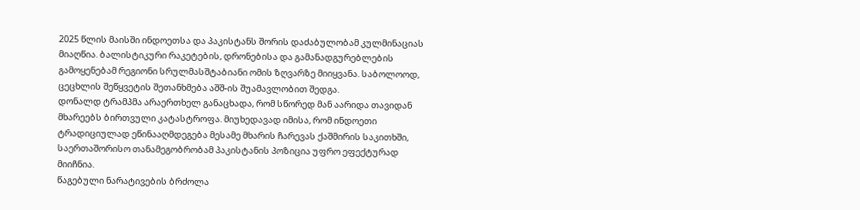2025 წლის მაისში ინდოეთსა და პაკისტანს შორის დაძაბულობამ კულმინაციას მიაღწია. ბალისტიკური რაკეტების, დრონებისა და გამანადგურებლების გამოყენებამ რეგიონი სრულმასშტაბიანი ომის ზღვარზე მიიყვანა. საბოლოოდ, ცეცხლის შეწყვეტის შეთანხმება აშშ-ის შუამავლობით შედგა.
დონალდ ტრამპმა არაერთხელ განაცხადა, რომ სწორედ მან აარიდა თავიდან მხარეებს ბირთვული კატასტროფა. მიუხედავად იმისა, რომ ინდოეთი ტრადიციულად ეწინააღმდეგება მესამე მხარის ჩარევას ქაშმირის საკითხში, საერთაშორისო თანამეგობრობამ პაკისტანის პოზიცია უფრო ეფექტურად მიიჩნია.
წაგებული ნარატივების ბრძოლა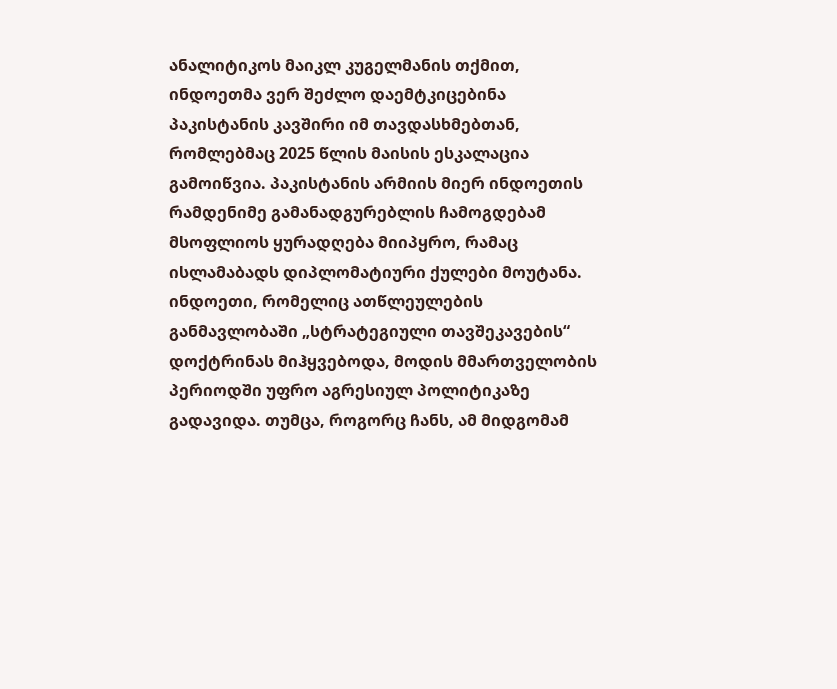ანალიტიკოს მაიკლ კუგელმანის თქმით, ინდოეთმა ვერ შეძლო დაემტკიცებინა პაკისტანის კავშირი იმ თავდასხმებთან, რომლებმაც 2025 წლის მაისის ესკალაცია გამოიწვია. პაკისტანის არმიის მიერ ინდოეთის რამდენიმე გამანადგურებლის ჩამოგდებამ მსოფლიოს ყურადღება მიიპყრო, რამაც ისლამაბადს დიპლომატიური ქულები მოუტანა.
ინდოეთი, რომელიც ათწლეულების განმავლობაში „სტრატეგიული თავშეკავების“ დოქტრინას მიჰყვებოდა, მოდის მმართველობის პერიოდში უფრო აგრესიულ პოლიტიკაზე გადავიდა. თუმცა, როგორც ჩანს, ამ მიდგომამ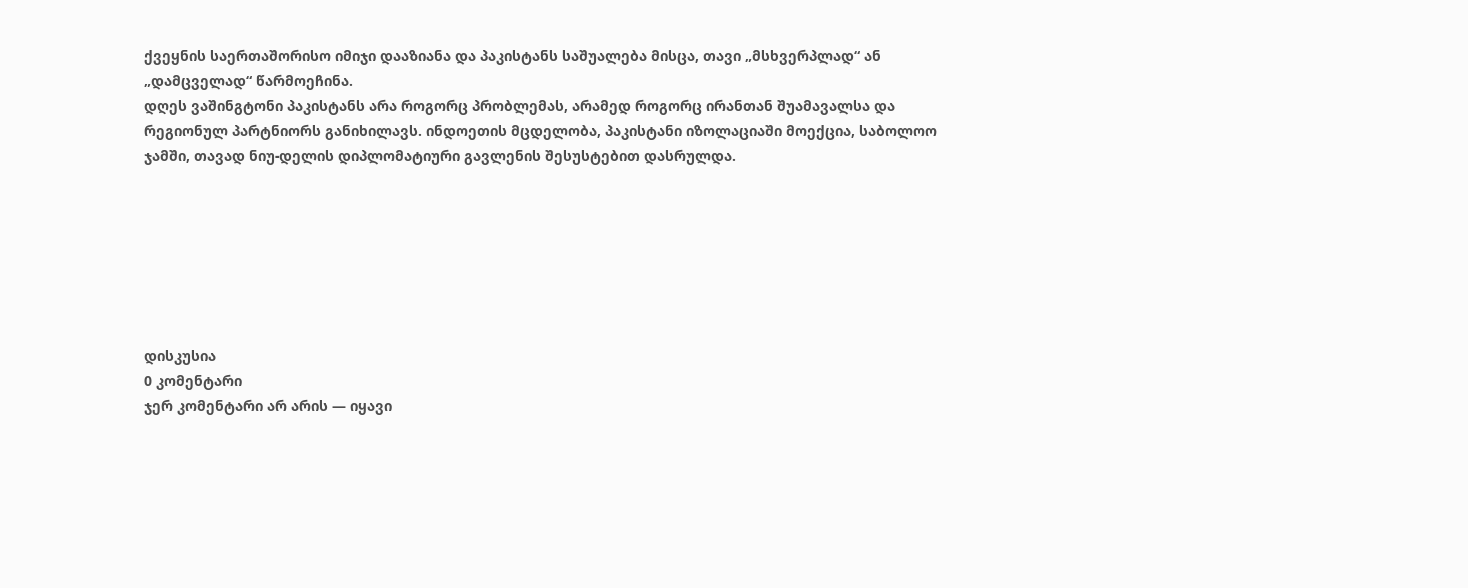ქვეყნის საერთაშორისო იმიჯი დააზიანა და პაკისტანს საშუალება მისცა, თავი „მსხვერპლად“ ან „დამცველად“ წარმოეჩინა.
დღეს ვაშინგტონი პაკისტანს არა როგორც პრობლემას, არამედ როგორც ირანთან შუამავალსა და რეგიონულ პარტნიორს განიხილავს. ინდოეთის მცდელობა, პაკისტანი იზოლაციაში მოექცია, საბოლოო ჯამში, თავად ნიუ-დელის დიპლომატიური გავლენის შესუსტებით დასრულდა.







დისკუსია
0 კომენტარი
ჯერ კომენტარი არ არის — იყავი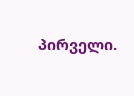პირველი.